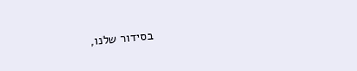בסידור שלנו,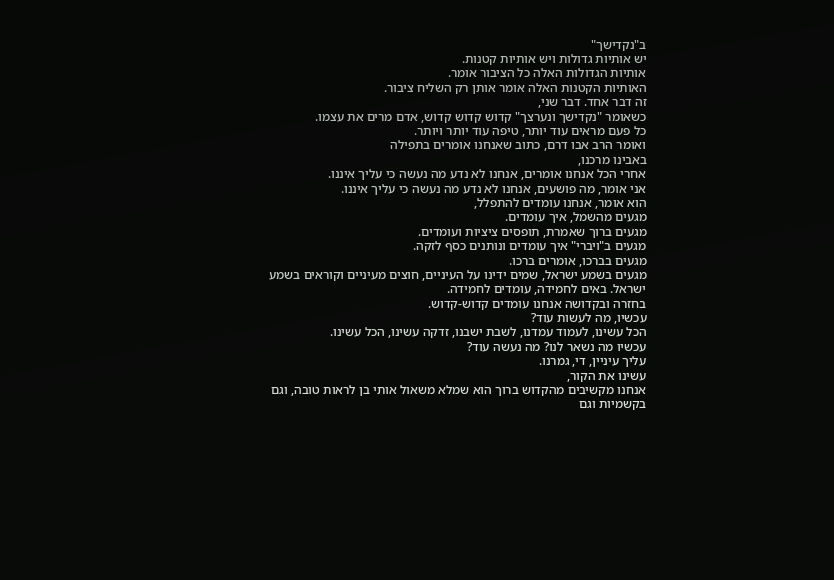ב"נקדישך"
יש אותיות גדולות ויש אותיות קטנות.
אותיות הגדולות האלה כל הציבור אומר.
האותיות הקטנות האלה אומר אותן רק השליח ציבור.
זה דבר אחד. דבר שני,
כשאומר "נקדישך ונערצך" קדוש קדוש קדוש, אדם מרים את עצמו.
כל פעם מראים עוד יותר, טיפה עוד יותר ויותר.
ואומר הרב אבו דרם, כתוב שאנחנו אומרים בתפילה
באבינו מרכנו,
אחרי הכל אנחנו אומרים, אנחנו לא נדע מה נעשה כי עליך איננו.
אני אומר, מה פושעים, אנחנו לא נדע מה נעשה כי עליך איננו.
הוא אומר, אנחנו עומדים להתפלל,
מגעים מהשמל, איך עומדים.
מגעים ברוך שאמרת, תופסים ציציות ועומדים.
מגעים ב"ויברי" איך עומדים ונותנים כסף לזקה.
מגעים בברכו, אומרים ברכו.
מגעים בשמע ישראל, שמים ידינו על העיניים, חוצים מעיניים וקוראים בשמע ישראל. באים לחמידה, עומדים לחמידה.
בחזרה ובקדושה אנחנו עומדים קדוש-קדוש.
עכשיו, מה לעשות עוד?
הכל עשינו, לעמוד עמדנו, לשבת ישבנו, זדקה עשינו, הכל עשינו.
עכשיו מה נשאר לנו? מה נעשה עוד?
עליך עיניין, די, גמרנו.
עשינו את הקור,
אנחנו מקשיבים מהקדוש ברוך הוא שמלא משאול אותי בן לראות טובה, וגם בקשמיות וגם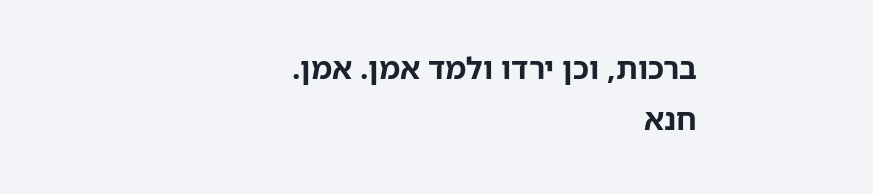ברכות, וכן ירדו ולמד אמן. אמן.
חנא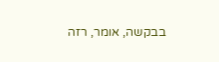בבקשה, אומר, רזה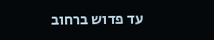עד פדוש ברחוב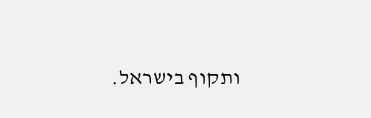ותקוף בישראל.